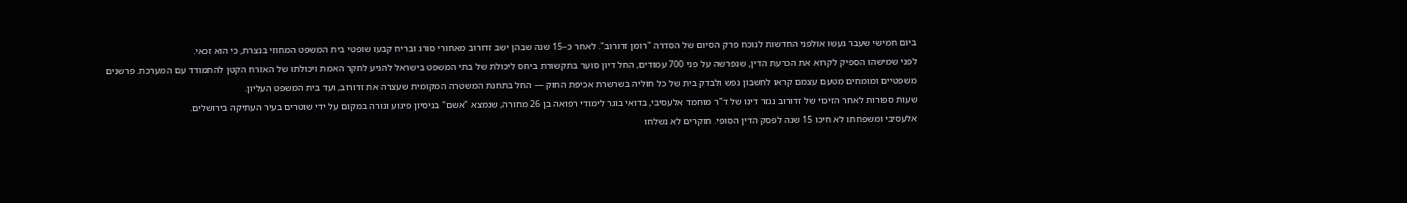ביום חמישי שעבר געשו אולפני החדשות לנוכח פרק הסיום של הסדרה "רומן זדורוב". לאחר כ–15 שנה שבהן ישב זדורוב מאחורי סורג ובריח קבעו שופטי בית המשפט המחוזי בנצרת, כי הוא זכאי.
לפני שמישהו הספיק לקרוא את הכרעת הדין, שנפרשה על פני 700 עמודים, החל דיון סוער בתקשורת ביחס ליכולת של בתי המשפט בישראל להגיע לחקר האמת ויכולתו של האזרח הקטן להתמודד עם המערכת. פרשנים משפטיים ומומחים מטעם עצמם קראו לחשבון נפש ולבדק בית של כל חוליה בשרשרת אכיפת החוק — החל בתחנת המשטרה המקומית שעצרה את זדורוב, ועד בית המשפט העליון.
שעות ספורות לאחר הזיכוי של זדורוב נגזר דינו של ד"ר מוחמד אלעסיבי, בדואי בוגר לימודי רפואה בן 26 מחורה, שנמצא "אשם" בניסיון פיגוע ונורה במקום על ידי שוטרים בעיר העתיקה בירושלים.
אלעסיבי ומשפחתו לא חיכו 15 שנה לפסק הדין הסופי. חוקרים לא נשלחו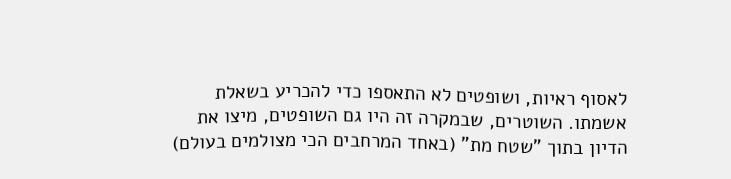לאסוף ראיות, ושופטים לא התאספו כדי להכריע בשאלת אשמתו. השוטרים, שבמקרה זה היו גם השופטים, מיצו את הדיון בתוך "שטח מת" (באחד המרחבים הכי מצולמים בעולם)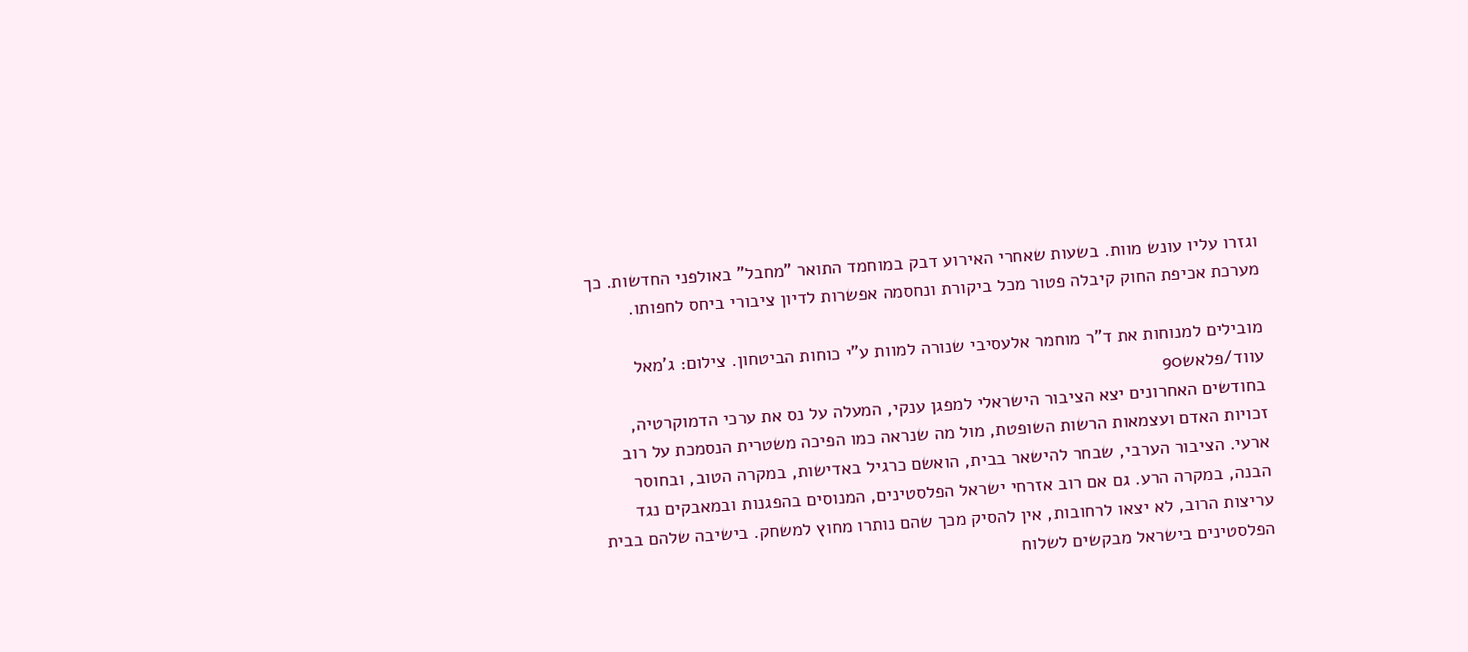וגזרו עליו עונש מוות. בשעות שאחרי האירוע דבק במוחמד התואר "מחבל" באולפני החדשות. כך מערכת אכיפת החוק קיבלה פטור מכל ביקורת ונחסמה אפשרות לדיון ציבורי ביחס לחפותו.

מובילים למנוחות את ד"ר מוחמר אלעסיבי שנורה למוות ע"י כוחות הביטחון. צילום: ג'מאל עווד/פלאש90
בחודשים האחרונים יצא הציבור הישראלי למפגן ענקי, המעלה על נס את ערכי הדמוקרטיה, זכויות האדם ועצמאות הרשות השופטת, מול מה שנראה כמו הפיכה משטרית הנסמכת על רוב ארעי. הציבור הערבי, שבחר להישאר בבית, הואשם כרגיל באדישות, במקרה הטוב, ובחוסר הבנה, במקרה הרע. גם אם רוב אזרחי ישראל הפלסטינים, המנוסים בהפגנות ובמאבקים נגד עריצות הרוב, לא יצאו לרחובות, אין להסיק מכך שהם נותרו מחוץ למשחק. בישיבה שלהם בבית הפלסטינים בישראל מבקשים לשלוח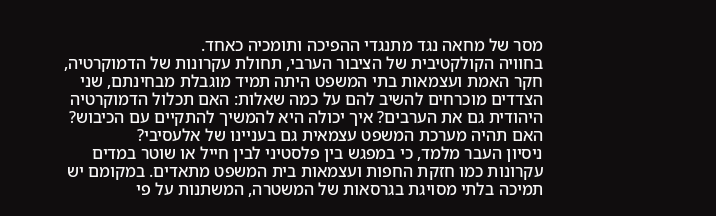מסר של מחאה נגד מתנגדי ההפיכה ותומכיה כאחד.
בחוויה הקולקטיבית של הציבור הערבי, תחולת עקרונות של הדמוקרטיה, חקר האמת ועצמאות בתי המשפט היתה תמיד מוגבלת מבחינתם, שני הצדדים מוכרחים להשיב להם על כמה שאלות: האם תכלול הדמוקרטיה היהודית גם את הערבים? איך יכולה היא להמשיך להתקיים עם הכיבוש? האם תהיה מערכת המשפט עצמאית גם בעניינו של אלעסיבי?
ניסיון העבר מלמד, כי במפגש בין פלסטיני לבין חייל או שוטר במדים עקרונות כמו חזקת החפות ועצמאות בית המשפט מתאדים. במקומם יש תמיכה בלתי מסויגת בגרסאות של המשטרה, המשתנות על פי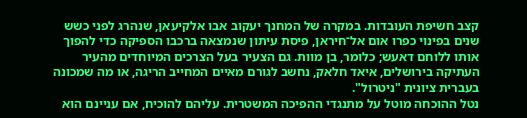קצב חשיפת העובדות. במקרה של המחנך יעקוב אבו אלקיעאן, שנהרג לפני כשש שנים בפינוי כפרו אום אל־חיראן, פיסת עיתון שנמצאה ברכבו הספיקה כדי להפוך אותו ללוחם דאעש; כלומר, בן מוות. גם הצעיר בעל הצרכים המיוחדים מהעיר העתיקה בירושלים, איאד חלאק, נחשב לגורם מאיים המחייב הריגה, או מה שמכונה בעברית ציונית "ניטרול".
נטל ההוכחה מוטל על מתנגדי ההפיכה המשטרית. עליהם להוכיח, אם עניינם הוא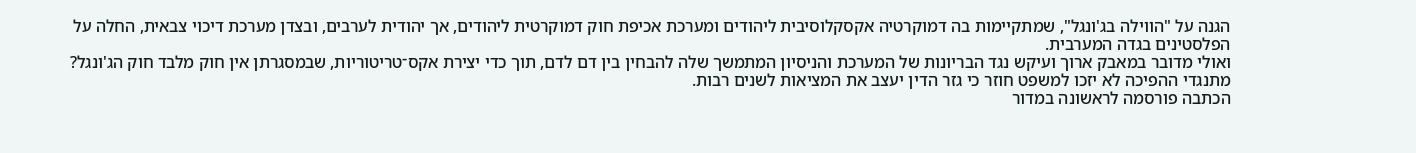הגנה על "הווילה בג'ונגל", שמתקיימות בה דמוקרטיה אקסקלוסיבית ליהודים ומערכת אכיפת חוק דמוקרטית ליהודים, אך יהודית לערבים, ובצדן מערכת דיכוי צבאית, החלה על הפלסטינים בגדה המערבית.
ואולי מדובר במאבק ארוך ועיקש נגד הבריונות של המערכת והניסיון המתמשך שלה להבחין בין דם לדם, תוך כדי יצירת אקס־טריטוריות, שבמסגרתן אין חוק מלבד חוק הג'ונגל? מתנגדי ההפיכה לא יזכו למשפט חוזר כי גזר הדין יעצב את המציאות לשנים רבות.
הכתבה פורסמה לראשונה במדור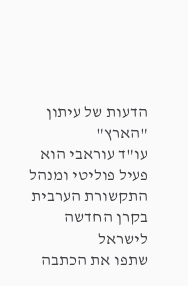הדעות של עיתון "הארץ"
עו"ד עוראבי הוא פעיל פוליטי ומנהל התקשורת הערבית בקרן החדשה לישראל
שתפו את הכתבה